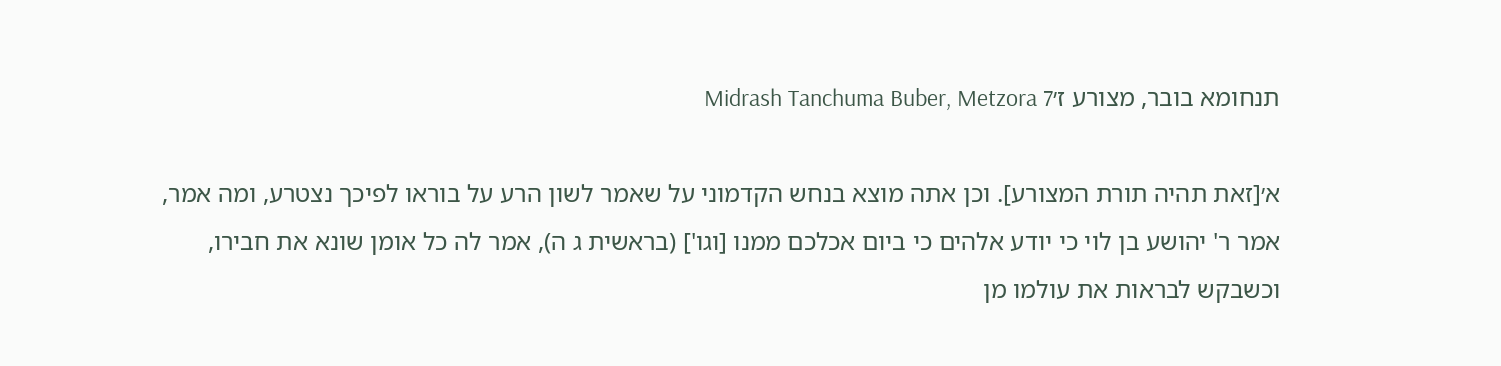תנחומא בובר, מצורע ז׳Midrash Tanchuma Buber, Metzora 7

א׳[זאת תהיה תורת המצורע]. וכן אתה מוצא בנחש הקדמוני על שאמר לשון הרע על בוראו לפיכך נצטרע, ומה אמר, אמר ר' יהושע בן לוי כי יודע אלהים כי ביום אכלכם ממנו [וגו'] (בראשית ג ה), אמר לה כל אומן שונא את חבירו, וכשבקש לבראות את עולמו מן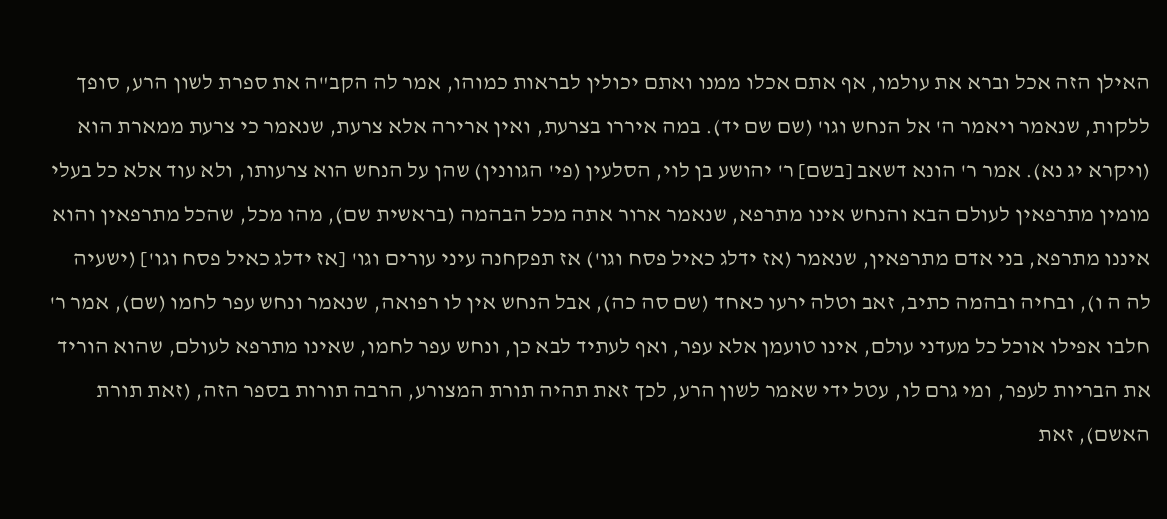האילן הזה אכל וברא את עולמו, אף אתם אכלו ממנו ואתם יכולין לבראות כמוהו, אמר לה הקב"ה את ספרת לשון הרע, סופך ללקות, שנאמר ויאמר ה' אל הנחש וגו' (שם שם יד). במה איררו בצרעת, ואין ארירה אלא צרעת, שנאמר כי צרעת ממארת הוא (ויקרא יג נא). אמר ר' הונא דשאב [בשם] ר' יהושע בן לוי, הסלעין (פי' הגוונין) שהן על הנחש הוא צרעותו, ולא עוד אלא כל בעלי מומין מתרפאין לעולם הבא והנחש אינו מתרפא, שנאמר ארור אתה מכל הבהמה (בראשית שם), מהו מכל, שהכל מתרפאין והוא איננו מתרפא, בני אדם מתרפאין, שנאמר (אז ידלג כאיל פסח וגו') אז תפקחנה עיני עורים וגו' [אז ידלג כאיל פסח וגו'] (ישעיה לה ה ו), ובחיה ובהמה כתיב, זאב וטלה ירעו כאחד (שם סה כה), אבל הנחש אין לו רפואה, שנאמר ונחש עפר לחמו (שם), אמר ר' חלבו אפילו אוכל כל מעדני עולם, אינו טועמן אלא עפר, ואף לעתיד לבא כן, ונחש עפר לחמו, שאינו מתרפא לעולם, שהוא הוריד את הבריות לעפר, ומי גרם לו, עטל ידי שאמר לשון הרע, לכך זאת תהיה תורת המצורע, הרבה תורות בספר הזה, (זאת תורת האשם), זאת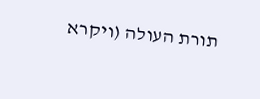תורת העולה (ויקרא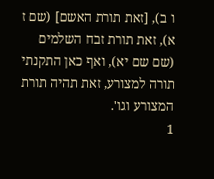ו ב), [זאת תורת האשם] (שם ז א), זאת תורת זבח השלמים (שם שם יא), ואף כאן התקנתי תורה למצורע, זאת תהיה תורת המצורע וגו'.
1